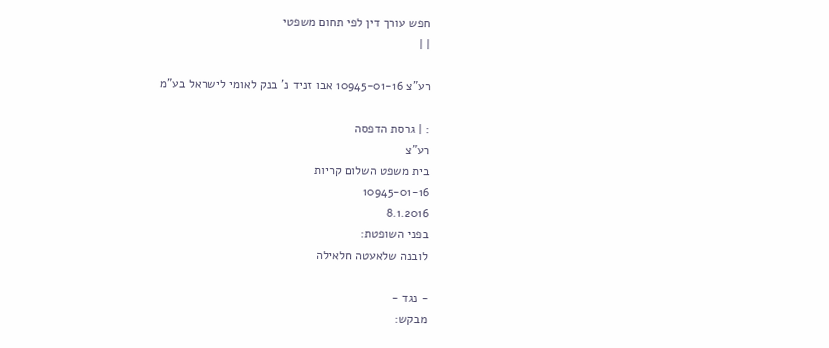חפש עורך דין לפי תחום משפטי
| |

רע"צ 10945-01-16 אבו זניד נ' בנק לאומי לישראל בע"מ

: | גרסת הדפסה
רע"צ
בית משפט השלום קריות
10945-01-16
8.1.2016
בפני השופטת:
לובנה שלאעטה חלאילה

- נגד -
מבקש: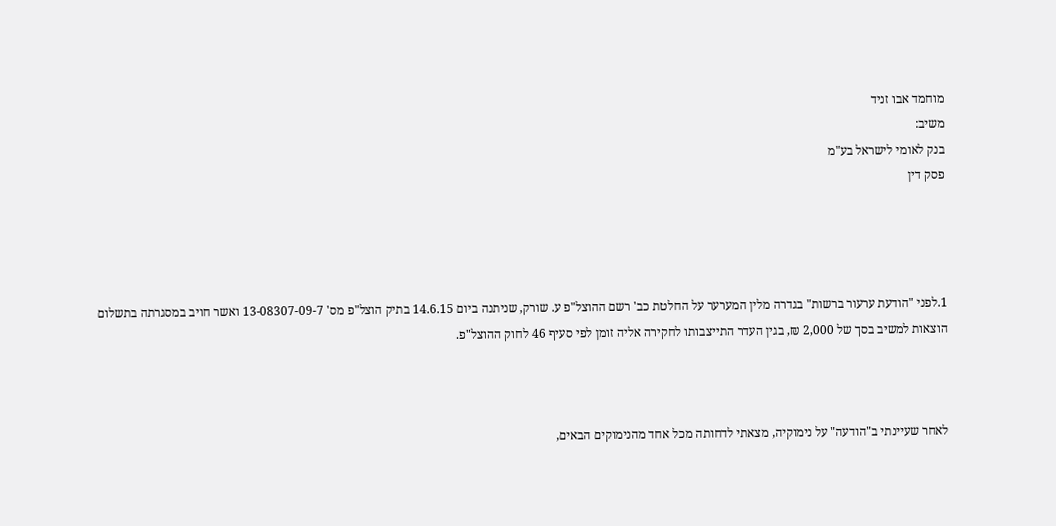מוחמד אבו זניד
משיב:
בנק לאומי לישראל בע"מ
פסק דין




1.לפני "הודעת ערעור ברשות" בגדרה מלין המערער על החלטת כב' רשם ההוצל"פ ע. שורק, שניתנה ביום 14.6.15 בתיק הוצל"פ מס' 13-08307-09-7 ואשר חויב במסגרתה בתשלום הוצאות למשיב בסך של 2,000 ₪, בגין העדר התייצבותו לחקירה אליה זומן לפי סעיף 46 לחוק ההוצל"פ.



לאחר שעיינתי ב"הודעה" על נימוקיה, מצאתי לדחותה מכל אחד מהנימוקים הבאים,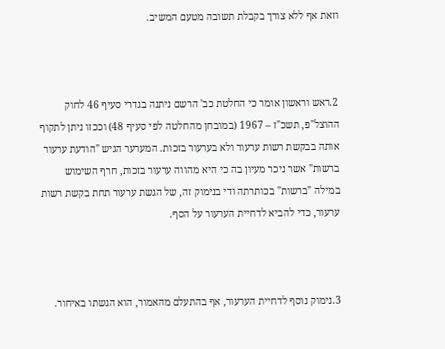וזאת אף ללא צורך בקבלת תשובה מטעם המשיב.



2.ראש וראשון אומר כי החלטת כב' הרשם ניתנה בגדרי סעיף 46 לחוק ההוצל"פ, תשכ"ז – 1967 (במובחן מהחלטה לפי סעיף 48) וככזו ניתן לתקוף אותה בבקשת רשות ערעור ולא בערעור בזכות. המערער הגיש "הודעת ערעור ברשות" אשר ניכר מעיון בה כי היא מהווה ערעור בזכות, חרף השימוש במילה "ברשות" בכותרתה ודי בנימוק זה, של הגשת ערעור תחת בקשת רשות ערעור, כדי להביא לדחיית הערעור על הסף.



3.נימוק נוסף לדחיית הערעור, אף בהתעלם מהאמור, הוא הגשתו באיחור.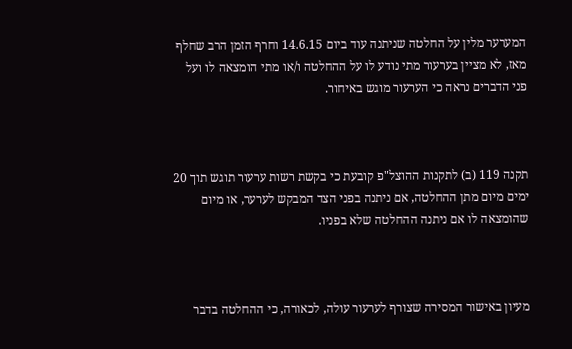המערער מלין על החלטה שניתנה עוד ביום 14.6.15 וחרף הזמן הרב שחלף מאז, לא מציין בערעור מתי נודע לו על ההחלטה ו/או מתי הומצאה לו ועל פני הדברים נראה כי הערעור מוגש באיחור.



תקנה 119 (ב) לתקנות ההוצל"פ קובעת כי בקשת רשות ערעור תוגש תוך 20 ימים מיום מתן ההחלטה, אם ניתנה בפני הצד המבקש לערער, או מיום שהומצאה לו אם ניתנה ההחלטה שלא בפניו.



מעיון באישור המסירה שצורף לערעור עולה, לכאורה, כי ההחלטה בדבר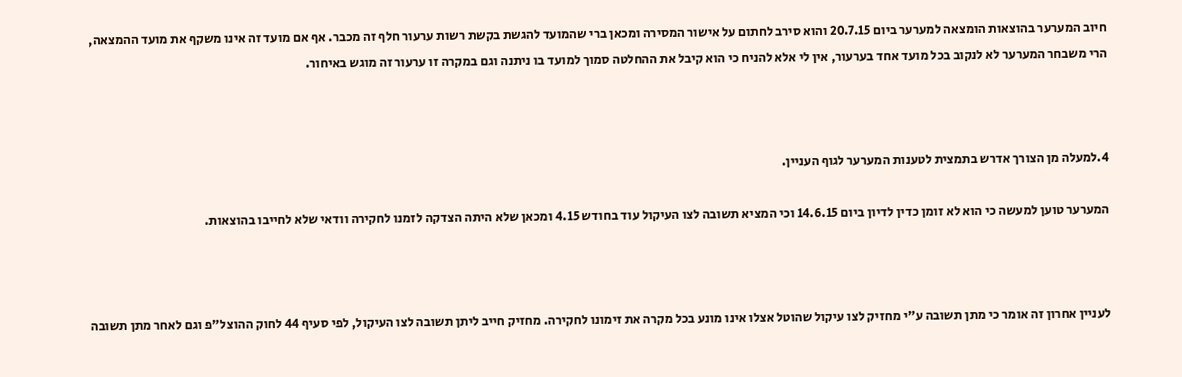חיוב המערער בהוצאות הומצאה למערער ביום 20.7.15 והוא סירב לחתום על אישור המסירה ומכאן ברי שהמועד להגשת בקשת רשות ערעור חלף זה מכבר. אף אם מועד זה אינו משקף את מועד ההמצאה, הרי משבחר המערער לא לנקוב בכל מועד אחד בערעור, אין לי אלא להניח כי הוא קיבל את ההחלטה סמוך למועד בו ניתנה וגם במקרה זו ערעור זה מוגש באיחור.



4.למעלה מן הצורך אדרש בתמצית לטענות המערער לגוף העניין.

המערער טוען למעשה כי הוא לא זומן כדין לדיון ביום 14.6.15 וכי המציא תשובה לצו העיקול עוד בחודש 4.15 ומכאן שלא היתה הצדקה לזמנו לחקירה וודאי שלא לחייבו בהוצאות.



לעניין אחרון זה אומר כי מתן תשובה ע"י מחזיק לצו עיקול שהוטל אצלו אינו מונע בכל מקרה את זימונו לחקירה. מחזיק חייב ליתן תשובה לצו העיקול, לפי סעיף 44 לחוק ההוצל"פ וגם לאחר מתן תשובה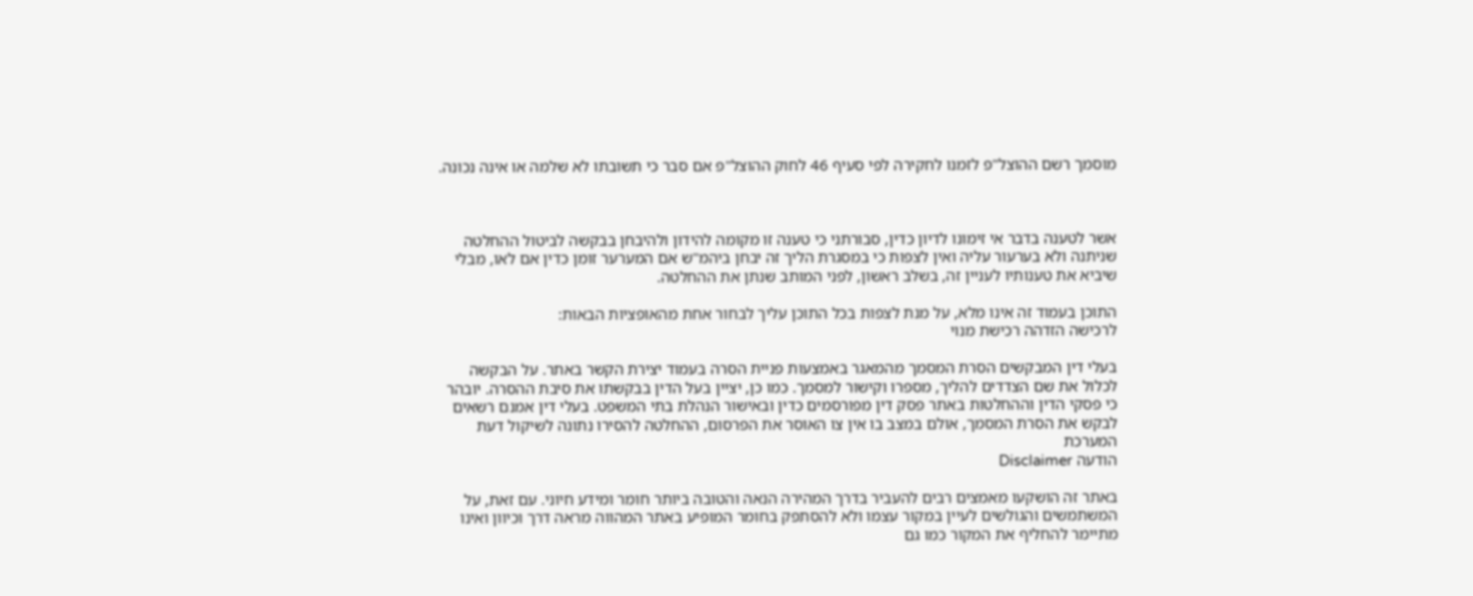מוסמך רשם ההוצל"פ לזמנו לחקירה לפי סעיף 46 לחוק ההוצל"פ אם סבר כי תשובתו לא שלמה או אינה נכונה.



אשר לטענה בדבר אי זימונו לדיון כדין, סבורתני כי טענה זו מקומה להידון ולהיבחן בבקשה לביטול ההחלטה שניתנה ולא בערעור עליה ואין לצפות כי במסגרת הליך זה יבחן ביהמ"ש אם המערער זומן כדין אם לאו, מבלי שיביא את טענותיו לעניין זה, בשלב ראשון, לפני המותב שנתן את ההחלטה.

התוכן בעמוד זה אינו מלא, על מנת לצפות בכל התוכן עליך לבחור אחת מהאופציות הבאות:
לרכישה הזדהה רכישת מנוי

בעלי דין המבקשים הסרת המסמך מהמאגר באמצעות פניית הסרה בעמוד יצירת הקשר באתר. על הבקשה לכלול את שם הצדדים להליך, מספרו וקישור למסמך. כמו כן, יציין בעל הדין בבקשתו את סיבת ההסרה. יובהר כי פסקי הדין וההחלטות באתר פסק דין מפורסמים כדין ובאישור הנהלת בתי המשפט. בעלי דין אמנם רשאים לבקש את הסרת המסמך, אולם במצב בו אין צו האוסר את הפרסום, ההחלטה להסירו נתונה לשיקול דעת המערכת
הודעה Disclaimer

באתר זה הושקעו מאמצים רבים להעביר בדרך המהירה הנאה והטובה ביותר חומר ומידע חיוני. עם זאת, על המשתמשים והגולשים לעיין במקור עצמו ולא להסתפק בחומר המופיע באתר המהווה מראה דרך וכיוון ואינו מתיימר להחליף את המקור כמו גם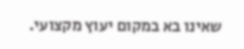שאינו בא במקום יעוץ מקצועי.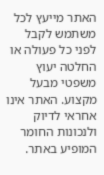האתר מייעץ לכל משתמש לקבל לפני כל פעולה או החלטה יעוץ משפטי מבעל מקצוע. האתר אינו אחראי לדיוק ולנכונות החומר המופיע באתר.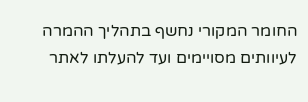החומר המקורי נחשף בתהליך ההמרה לעיוותים מסויימים ועד להעלתו לאתר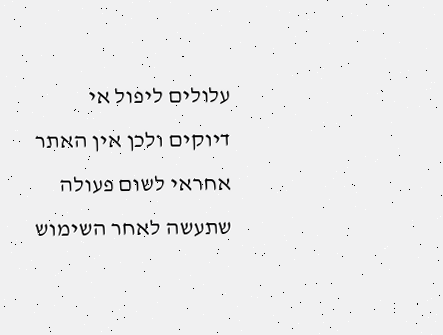עלולים ליפול אי דיוקים ולכן אין האתר אחראי לשום פעולה שתעשה לאחר השימוש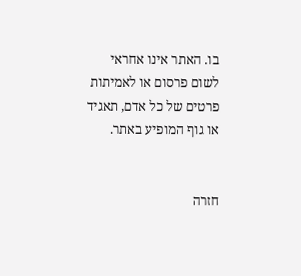בו. האתר אינו אחראי לשום פרסום או לאמיתות פרטים של כל אדם, תאגיד או גוף המופיע באתר.


חזרה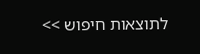לתוצאות חיפוש >>